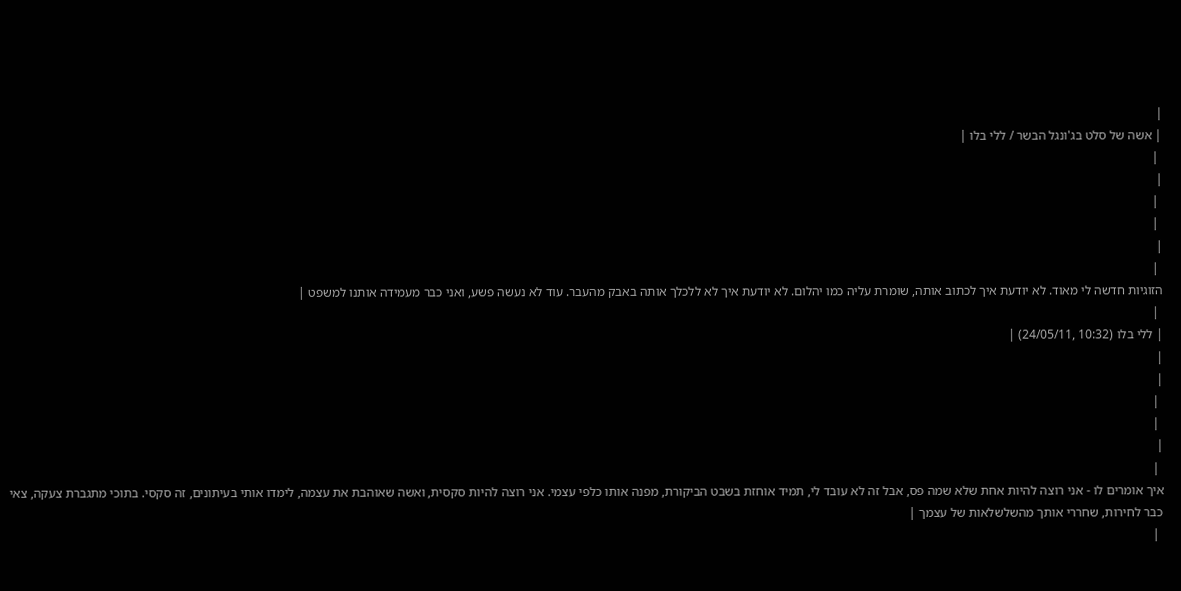|
| אשה של סלט בג'ונגל הבשר / ללי בלו |
 |
|
 |
 |
|
 |
הזוגיות חדשה לי מאוד. לא יודעת איך לכתוב אותה, שומרת עליה כמו יהלום. לא יודעת איך לא ללכלך אותה באבק מהעבר. עוד לא נעשה פשע, ואני כבר מעמידה אותנו למשפט |
 |
| ללי בלו (10:32 ,24/05/11) |
|
|
 |
 |
|
 |
איך אומרים לו - אני רוצה להיות אחת שלא שמה פס, אבל זה לא עובד לי, תמיד אוחזת בשבט הביקורת, מפנה אותו כלפי עצמי. אני רוצה להיות סקסית, ואשה שאוהבת את עצמה, לימדו אותי בעיתונים, זה סקסי. בתוכי מתגברת צעקה, צאי כבר לחירות, שחררי אותך מהשלשלאות של עצמך |
 |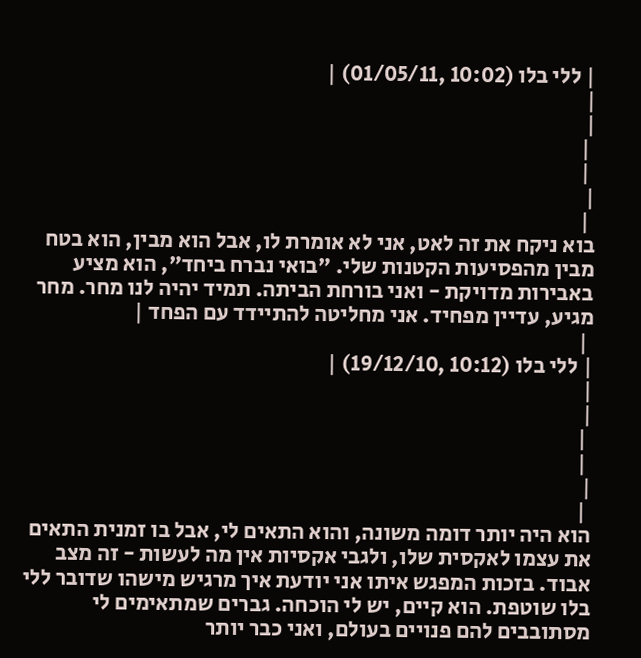| ללי בלו (10:02 ,01/05/11) |
|
|
 |
 |
|
 |
בוא ניקח את זה לאט, אני לא אומרת לו, אבל הוא מבין, הוא בטח מבין מהפסיעות הקטנות שלי. "בואי נברח ביחד", הוא מציע באבירות מדויקת - ואני בורחת הביתה. תמיד יהיה לנו מחר. מחר מגיע, עדיין מפחיד. אני מחליטה להתיידד עם הפחד |
 |
| ללי בלו (10:12 ,19/12/10) |
|
|
 |
 |
|
 |
הוא היה יותר דומה משונה, והוא התאים לי, אבל בו זמנית התאים את עצמו לאקסית שלו, ולגבי אקסיות אין מה לעשות - זה מצב אבוד. בזכות המפגש איתו אני יודעת איך מרגיש מישהו שדובר ללי בלו שוטפת. הוא קיים, יש לי הוכחה. גברים שמתאימים לי מסתובבים להם פנויים בעולם, ואני כבר יותר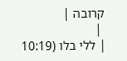קרובה |
 |
| ללי בלו (10:19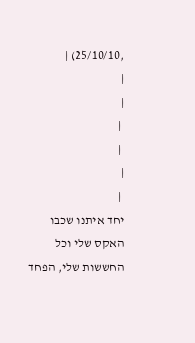,25/10/10) |
|
|
 |
 |
|
 |
יחד איתנו שכבו האקס שלי וכל החששות שלי, הפחד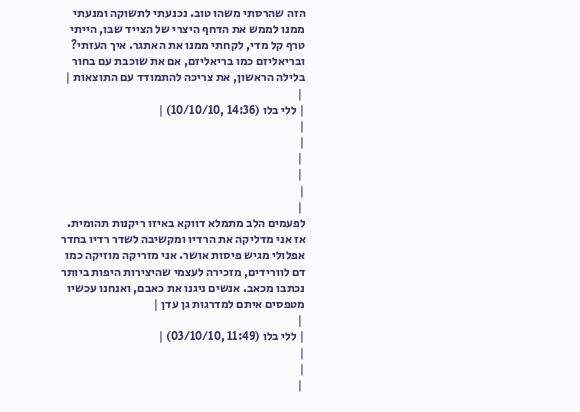הזה שהרסתי משהו טוב. נכנעתי לתשוקה ומנעתי ממנו לממש את הדחף היצרי של הצייד שבו, הייתי טרף קל מדי, לקחתי ממנו את האתגר. איך העזתי? ובריאליזם כמו בריאליזם, אם את שוכבת עם בחור בלילה הראשון, את צריכה להתמודד עם התוצאות |
 |
| ללי בלו (14:36 ,10/10/10) |
|
|
 |
 |
|
 |
לפעמים הלב מתמלא דווקא באיזו ריקנות תהומית. אז אני מדליקה את הרדיו ומקשיבה לשדר רדיו בחדר אפלולי מגיש פיסות אושר. אני מזריקה מוזיקה כמו דם לוורידים, מזכירה לעצמי שהיצירות היפות ביותר נכתבו מכאב. אנשים ניגנו את כאבם, ואנחנו עכשיו מטפסים איתם למדרגות גן עדן |
 |
| ללי בלו (11:49 ,03/10/10) |
|
|
 |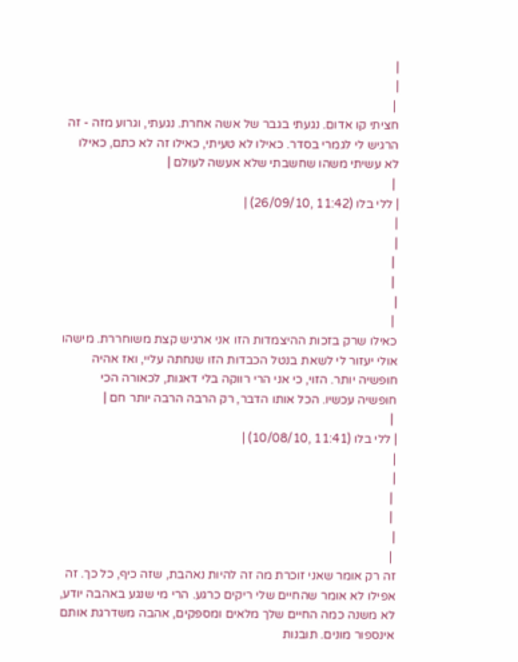|
|
 |
חציתי קו אדום. נגעתי בגבר של אשה אחרת. נגעתי, וגרוע מזה - זה הרגיש לי לגמרי בסדר. כאילו לא טעיתי, כאילו זה לא כתם, כאילו לא עשיתי משהו שחשבתי שלא אעשה לעולם |
 |
| ללי בלו (11:42 ,26/09/10) |
|
|
 |
 |
|
 |
כאילו שרק בזכות ההיצמדות הזו אני ארגיש קצת משוחררת. מישהו אולי יעזור לי לשאת בנטל הכבדות הזו שנחתה עליי, ואז אהיה חופשיה יותר. הזוי, כי אני הרי רווקה בלי דאגות, לכאורה הכי חופשיה עכשיו. הכל אותו הדבר, רק הרבה הרבה יותר חם |
 |
| ללי בלו (11:41 ,10/08/10) |
|
|
 |
 |
|
 |
זה רק אומר שאני זוכרת מה זה להיות נאהבת, שזה כיף, כל כך. זה אפילו לא אומר שהחיים שלי ריקים כרגע. הרי מי שנגע באהבה יודע, לא משנה כמה החיים שלך מלאים ומספקים, אהבה משדרגת אותם אינספור מונים. תובנות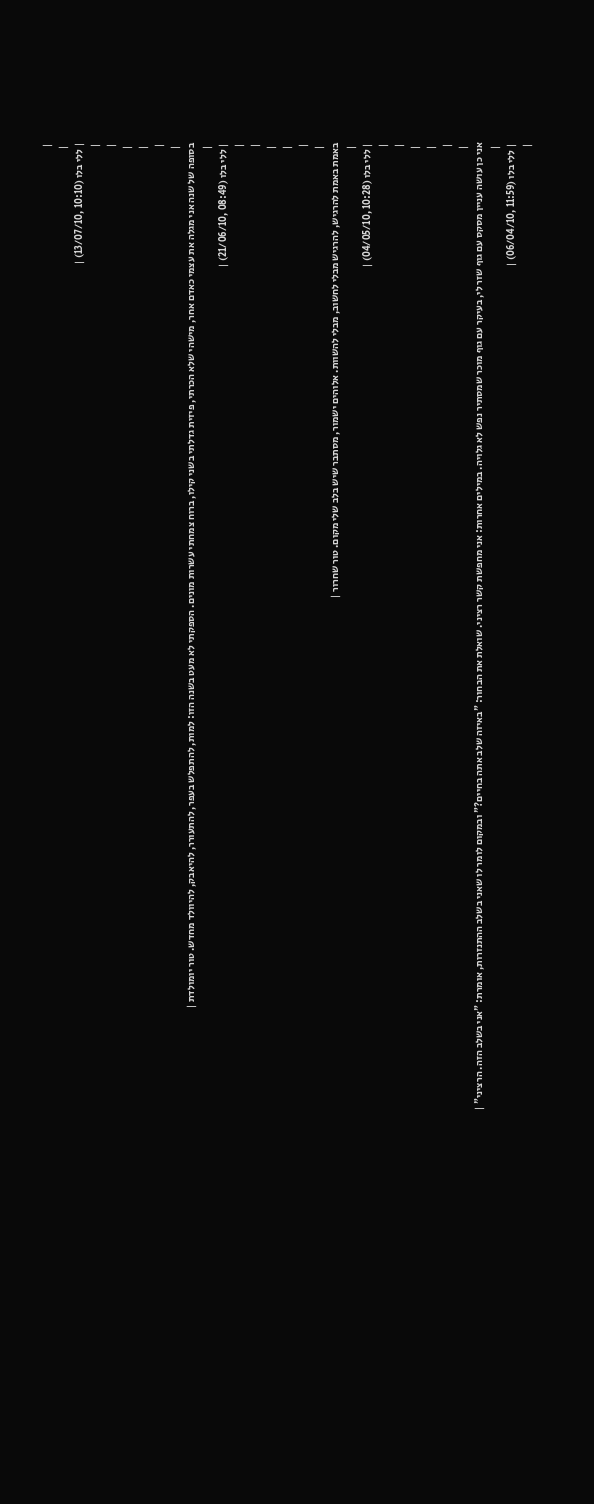|
 |
| ללי בלו (10:10 ,13/07/10) |
|
|
 |
 |
|
 |
בסופה של שנה אני מגלה את עצמי כאדם אחר, מישהי שלא הכרתי, פיזית גדלתי בשני קילו, ברוח צמחתי עשרות מונים. הספקתי לא מעט בשנה הזו: למות, להתפלש בעפר, להתעורר, להיאבק, להיוולד מחדש. טור יומולדת |
 |
| ללי בלו (08:49 ,21/06/10) |
|
|
 |
 |
|
 |
באמת באמת להרגיש, להרגיש מבלי לחשוב, מבלי להשוות. אלוהים ישמור, מסתבר שיש בלב שלי מקום. טור שחרור |
 |
| ללי בלו (10:28 ,04/05/10) |
|
|
 |
 |
|
 |
אני כן עושה עניין מסקס עם גוף שזר לי, בעיקר עם גוף מוכר שמסתיר נפש לא גלויה. במילים אחרות: אני מחפשת קשר רציני. שואלת את הבחור: "באיזה שלב אתה בחיים?" ובמקום לומר לו שאני בשלב ההתנזרות, אומרת: "אני בשלב הזה. הרציני" |
 |
| ללי בלו (11:59 ,06/04/10) |
|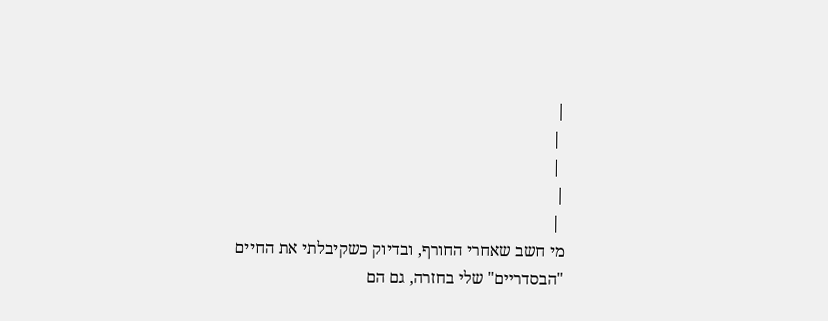|
 |
 |
|
 |
מי חשב שאחרי החורף, ובדיוק כשקיבלתי את החיים "הבסדריים" שלי בחזרה, גם הם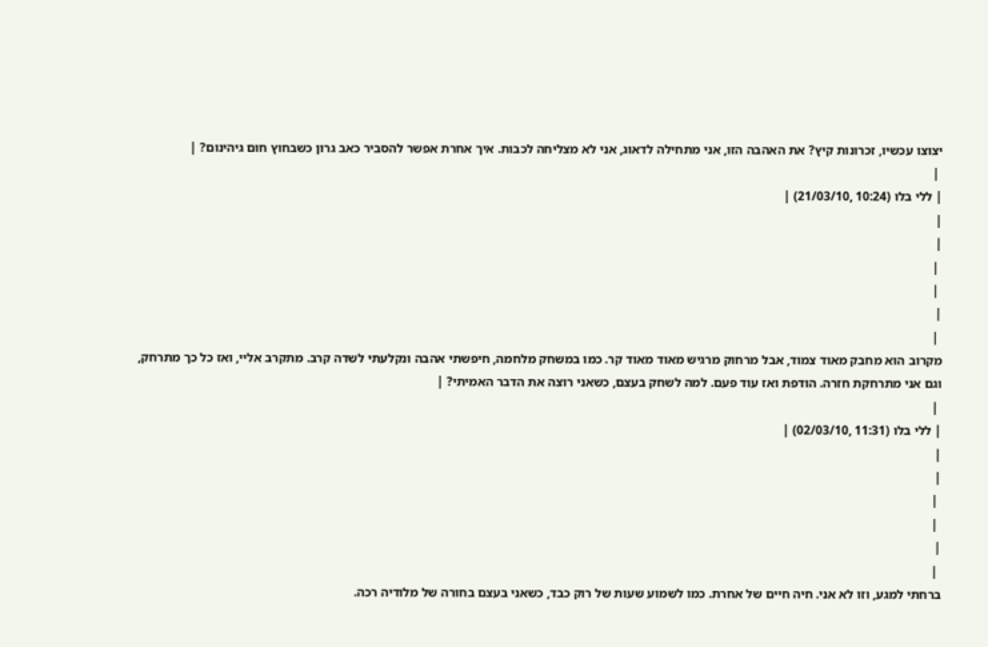יצוצו עכשיו, זכרונות קיץ? את האהבה הזו, אני מתחילה לדאוג, אני לא מצליחה לכבות. איך אחרת אפשר להסביר כאב גרון כשבחוץ חום גיהינום? |
 |
| ללי בלו (10:24 ,21/03/10) |
|
|
 |
 |
|
 |
מקרוב הוא מחבק מאוד צמוד, אבל מרחוק מרגיש מאוד מאוד קר. כמו במשחק מלחמה, חיפשתי אהבה ונקלעתי לשדה קרב. מתקרב אליי, ואז כל כך מתרחק, וגם אני מתרחקת חזרה. הודפת ואז עוד פעם. למה לשחק בעצם, כשאני רוצה את הדבר האמיתי? |
 |
| ללי בלו (11:31 ,02/03/10) |
|
|
 |
 |
|
 |
ברחתי למגע, וזו לא אני. חיה חיים של אחרת. כמו לשמוע שעות של רוק כבד, כשאני בעצם בחורה של מלודיה רכה.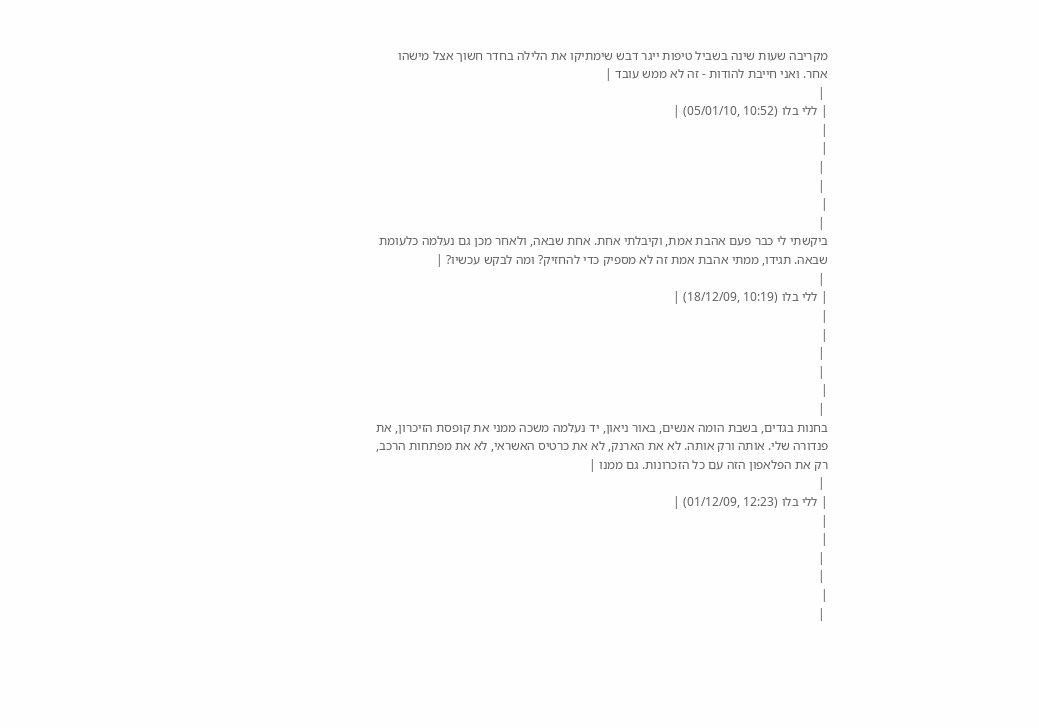מקריבה שעות שינה בשביל טיפות ייגר דבש שימתיקו את הלילה בחדר חשוך אצל מישהו אחר. ואני חייבת להודות - זה לא ממש עובד |
 |
| ללי בלו (10:52 ,05/01/10) |
|
|
 |
 |
|
 |
ביקשתי לי כבר פעם אהבת אמת, וקיבלתי אחת. אחת שבאה, ולאחר מכן גם נעלמה כלעומת שבאה. תגידו, ממתי אהבת אמת זה לא מספיק כדי להחזיק? ומה לבקש עכשיו? |
 |
| ללי בלו (10:19 ,18/12/09) |
|
|
 |
 |
|
 |
בחנות בגדים, בשבת הומה אנשים, באור ניאון, יד נעלמה משכה ממני את קופסת הזיכרון, את פנדורה שלי. אותה ורק אותה. לא את הארנק, לא את כרטיס האשראי, לא את מפתחות הרכב, רק את הפלאפון הזה עם כל הזכרונות. גם ממנו |
 |
| ללי בלו (12:23 ,01/12/09) |
|
|
 |
 |
|
 |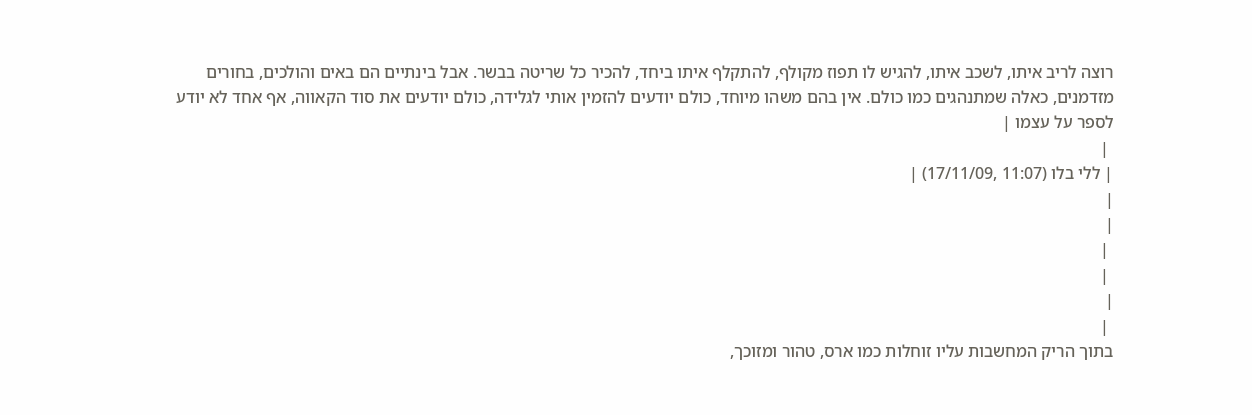רוצה לריב איתו, לשכב איתו, להגיש לו תפוז מקולף, להתקלף איתו ביחד, להכיר כל שריטה בבשר. אבל בינתיים הם באים והולכים, בחורים מזדמנים, כאלה שמתנהגים כמו כולם. אין בהם משהו מיוחד, כולם יודעים להזמין אותי לגלידה, כולם יודעים את סוד הקאווה, אף אחד לא יודע לספר על עצמו |
 |
| ללי בלו (11:07 ,17/11/09) |
|
|
 |
 |
|
 |
בתוך הריק המחשבות עליו זוחלות כמו ארס, טהור ומזוכך,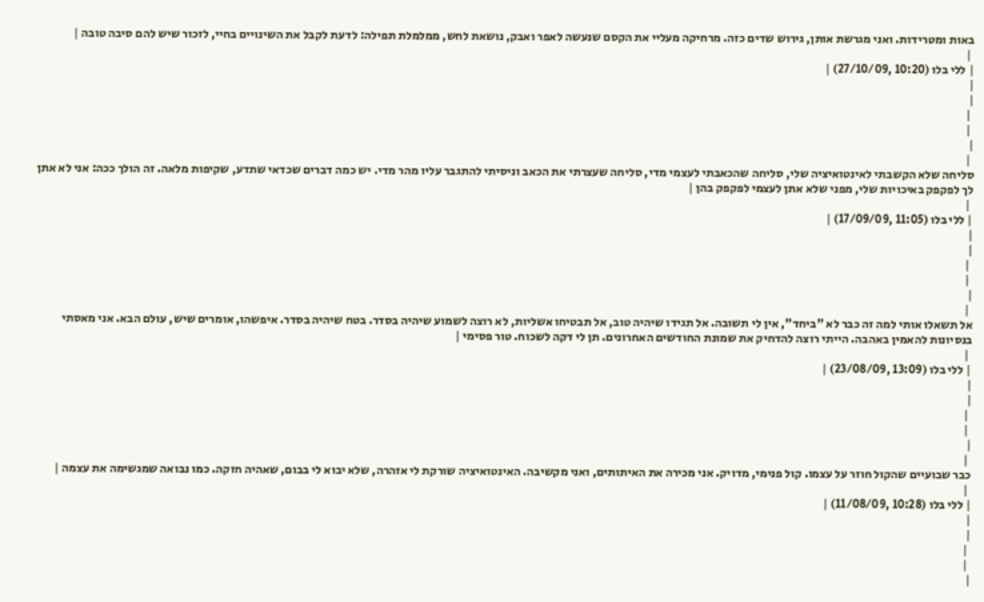באות ומטרידות. ואני מגרשת אותן, גירוש שדים כזה. מרחיקה מעליי את הקסם שנעשה לאפר ואבק, נושאת לחש, ממלמלת תפילה: לדעת לקבל את השינויים בחיי, לזכור שיש להם סיבה טובה |
 |
| ללי בלו (10:20 ,27/10/09) |
|
|
 |
 |
|
 |
סליחה שלא הקשבתי לאינטואיציה שלי, סליחה שהכאבתי לעצמי מדי, סליחה שעצרתי את הכאב וניסיתי להתגבר עליו מהר מדי. יש כמה דברים שכדאי שתדע, שקיפות מלאה. זה הולך ככה: אני לא אתן לך לפקפק באיכויות שלי, מפני שלא אתן לעצמי לפקפק בהן |
 |
| ללי בלו (11:05 ,17/09/09) |
|
|
 |
 |
|
 |
אל תשאלו אותי למה זה כבר לא "ביחד", אין לי תשובה. אל תגידו שיהיה טוב, אל תבטיחו אשליות, לא רוצה לשמוע שיהיה בסדר. בטח שיהיה בסדר. איפשהו, אומרים שיש, עולם הבא. אני מאסתי בנסיונות להאמין באהבה. הייתי רוצה להדחיק את שמונת החודשים האחרונים. תן לי דקה לשכוח. טור פסימי |
 |
| ללי בלו (13:09 ,23/08/09) |
|
|
 |
 |
|
 |
כבר שבועיים שהקול חוזר על עצמו. קול פנימי, מדויק. אני מכירה את האיתותים, ואני מקשיבה. האינטואיציה שורקת לי אזהרה, שלא יבוא לי בבום, שאהיה חזקה. כמו נבואה שמגשימה את עצמה |
 |
| ללי בלו (10:28 ,11/08/09) |
|
|
 |
 |
|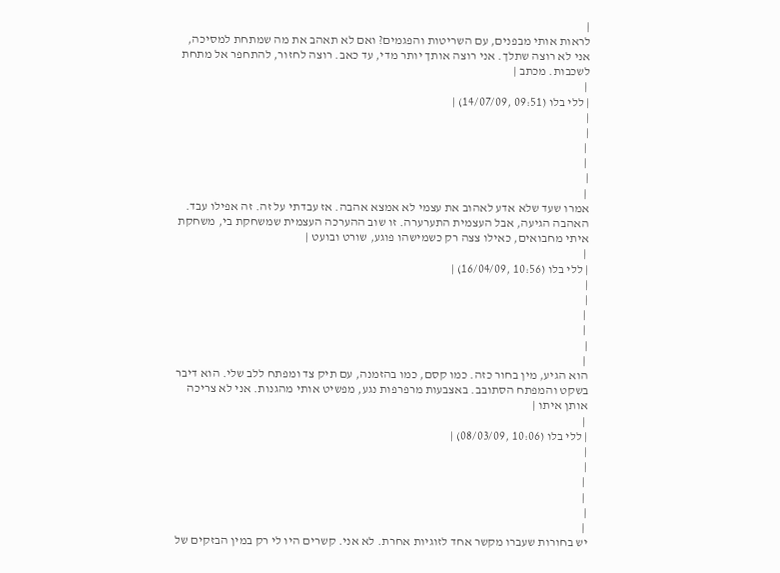|
לראות אותי מבפנים, עם השריטות והפגמים? ואם לא תאהב את מה שמתחת למסיכה, אני לא רוצה שתלך. אני רוצה אותך יותר מדי, עד כאב. רוצה לחזור, להתחפר אל מתחת לשכבות. מכתב |
 |
| ללי בלו (09:51 ,14/07/09) |
|
|
 |
 |
|
 |
אמרו שעד שלא אדע לאהוב את עצמי לא אמצא אהבה. אז עבדתי על זה. זה אפילו עבד. האהבה הגיעה, אבל העצמית התערערה. זו שוב ההערכה העצמית שמשחקת בי, משחקת איתי מחבואים, כאילו צצה רק כשמישהו פוגע, שורט ובועט |
 |
| ללי בלו (10:56 ,16/04/09) |
|
|
 |
 |
|
 |
הוא הגיע, מין בחור כזה. כמו קסם, כמו בהזמנה, עם תיק צד ומפתח ללב שלי. הוא דיבר בשקט והמפתח הסתובב. באצבעות מרפרפות נגע, מפשיט אותי מהגנות. אני לא צריכה אותן איתו |
 |
| ללי בלו (10:06 ,08/03/09) |
|
|
 |
 |
|
 |
יש בחורות שעברו מקשר אחד לזוגיות אחרת. לא אני. קשרים היו לי רק במין הבזקים של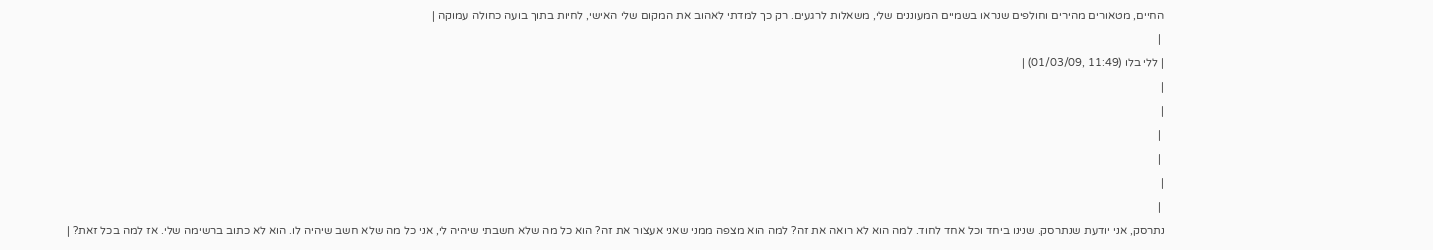החיים, מטאורים מהירים וחולפים שנראו בשמיים המעוננים שלי, משאלות לרגעים. רק כך למדתי לאהוב את המקום שלי האישי, לחיות בתוך בועה כחולה עמוקה |
 |
| ללי בלו (11:49 ,01/03/09) |
|
|
 |
 |
|
 |
נתרסק, אני יודעת שנתרסק. שנינו ביחד וכל אחד לחוד. למה הוא לא רואה את זה? למה הוא מצפה ממני שאני אעצור את זה? הוא כל מה שלא חשבתי שיהיה לי, אני כל מה שלא חשב שיהיה לו. הוא לא כתוב ברשימה שלי. אז למה בכל זאת? |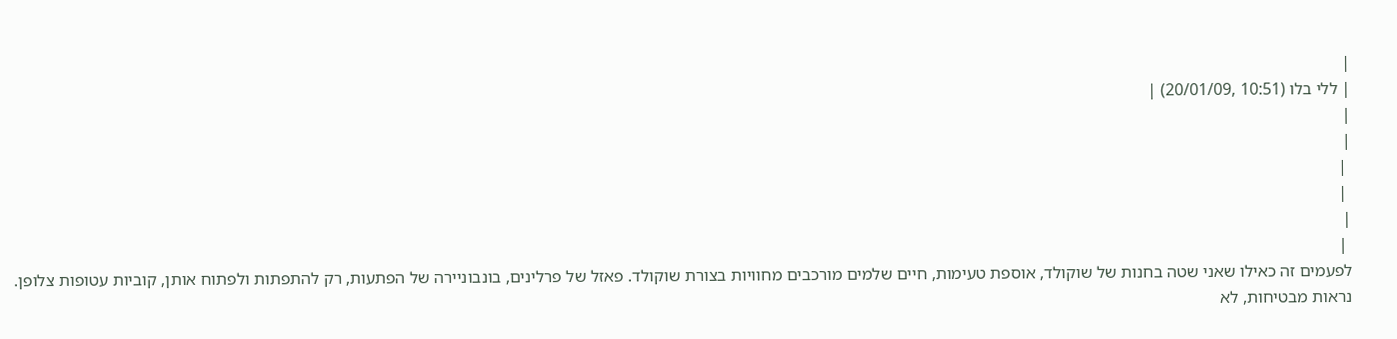|
| ללי בלו (10:51 ,20/01/09) |
|
|
 |
 |
|
 |
לפעמים זה כאילו שאני שטה בחנות של שוקולד, אוספת טעימות, חיים שלמים מורכבים מחוויות בצורת שוקולד. פאזל של פרלינים, בונבוניירה של הפתעות, רק להתפתות ולפתוח אותן, קוביות עטופות צלופן. נראות מבטיחות, לא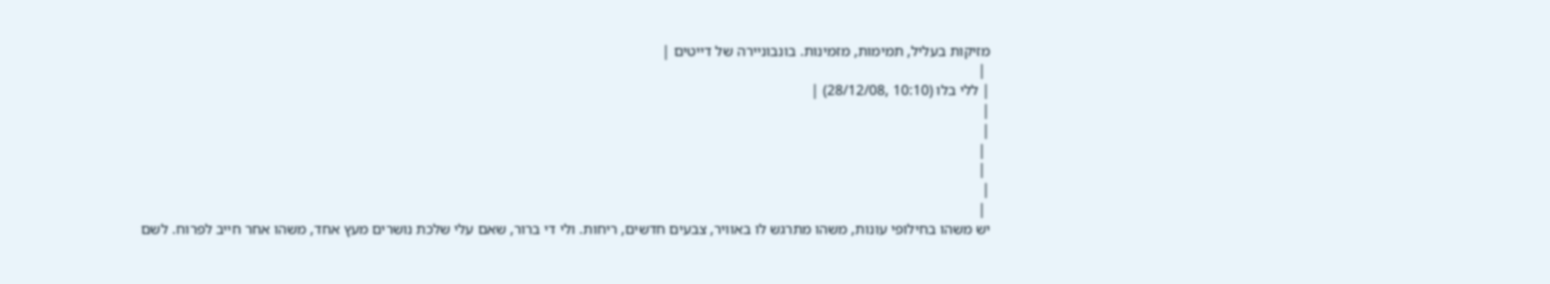מזיקות בעליל, תמימות, מזמינות. בונבוניירה של דייטים |
 |
| ללי בלו (10:10 ,28/12/08) |
|
|
 |
 |
|
 |
יש משהו בחילופי עונות, משהו מתרגש לו באוויר, צבעים חדשים, ריחות. ולי די ברור, שאם עלי שלכת נושרים מעץ אחד, משהו אחר חייב לפרוח. לשם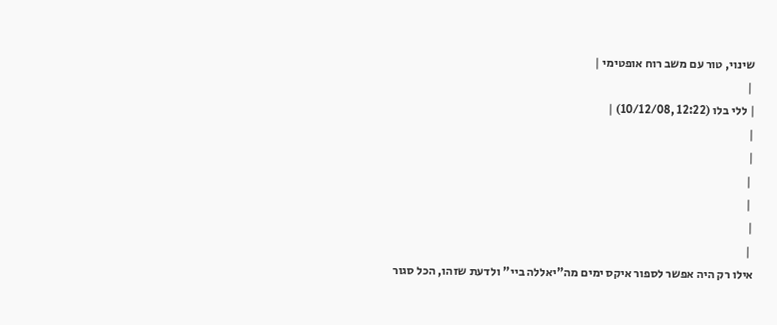שינוי, טור עם משב רוח אופטימי |
 |
| ללי בלו (12:22 ,10/12/08) |
|
|
 |
 |
|
 |
אילו רק היה אפשר לספור איקס ימים מה"יאללה ביי" ולדעת שזהו, הכל סגור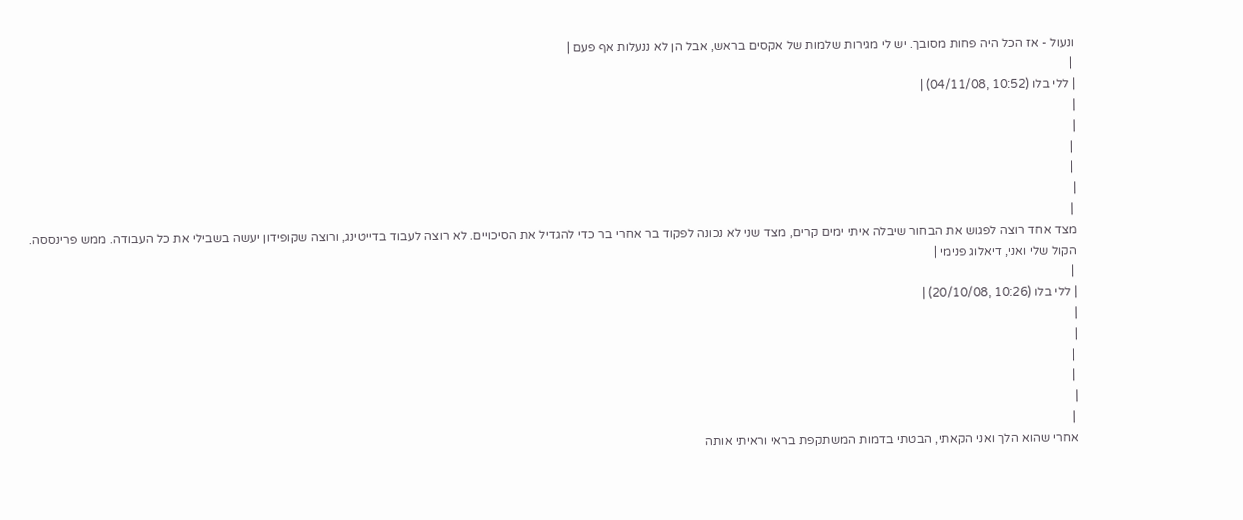ונעול - אז הכל היה פחות מסובך. יש לי מגירות שלמות של אקסים בראש, אבל הן לא ננעלות אף פעם |
 |
| ללי בלו (10:52 ,04/11/08) |
|
|
 |
 |
|
 |
מצד אחד רוצה לפגוש את הבחור שיבלה איתי ימים קרים, מצד שני לא נכונה לפקוד בר אחרי בר כדי להגדיל את הסיכויים. לא רוצה לעבוד בדייטינג, ורוצה שקופידון יעשה בשבילי את כל העבודה. ממש פרינססה. הקול שלי ואני, דיאלוג פנימי |
 |
| ללי בלו (10:26 ,20/10/08) |
|
|
 |
 |
|
 |
אחרי שהוא הלך ואני הקאתי, הבטתי בדמות המשתקפת בראי וראיתי אותה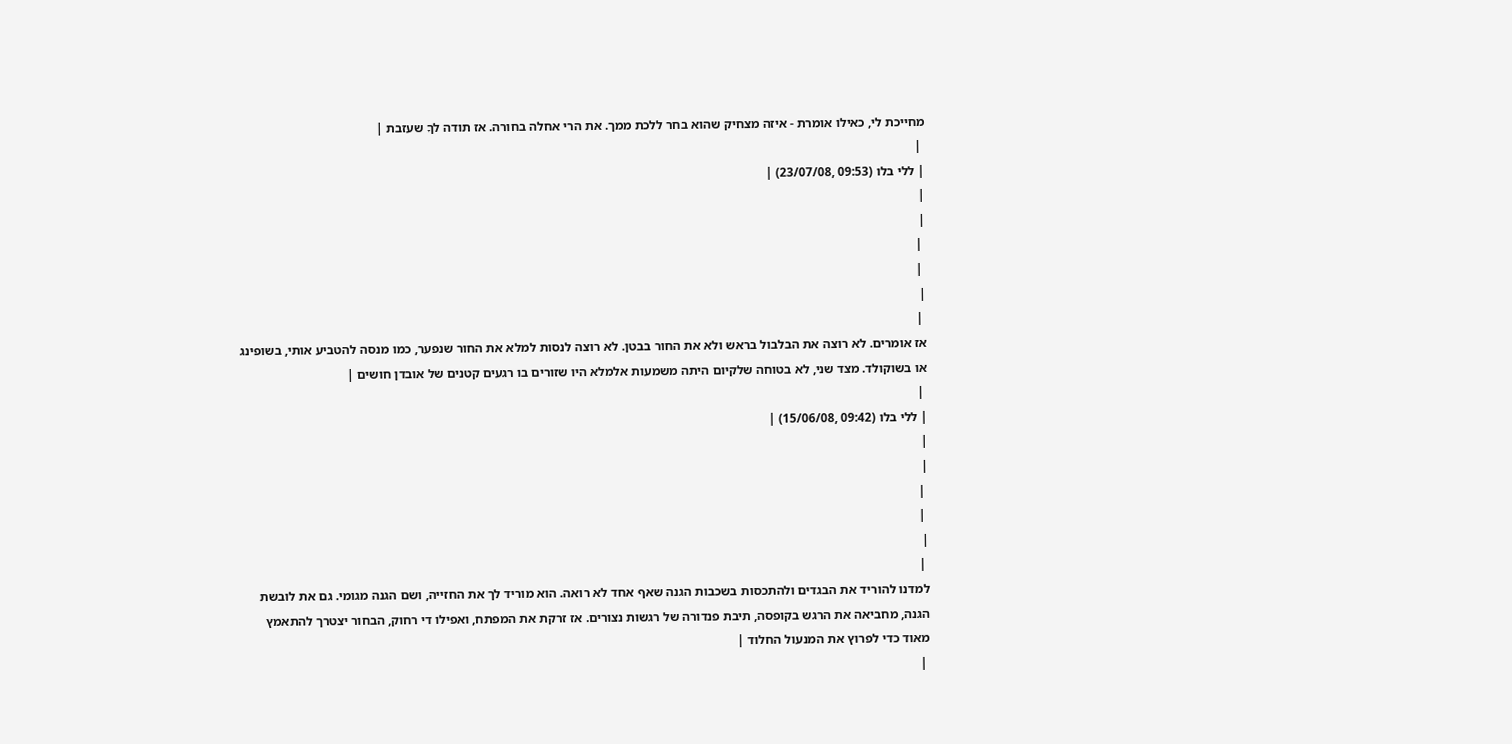מחייכת לי, כאילו אומרת - איזה מצחיק שהוא בחר ללכת ממך. את הרי אחלה בחורה. אז תודה לךָ שעזבת |
 |
| ללי בלו (09:53 ,23/07/08) |
|
|
 |
 |
|
 |
אז אומרים. לא רוצה את הבלבול בראש ולא את החור בבטן. לא רוצה לנסות למלא את החור שנפער, כמו מנסה להטביע אותי, בשופינג או בשוקולד. מצד שני, לא בטוחה שלקיום היתה משמעות אלמלא היו שזורים בו רגעים קטנים של אובדן חושים |
 |
| ללי בלו (09:42 ,15/06/08) |
|
|
 |
 |
|
 |
למדנו להוריד את הבגדים ולהתכסות בשכבות הגנה שאף אחד לא רואה. הוא מוריד לך את החזייה, ושם הגנה מגומי. גם את לובשת הגנה, מחביאה את הרגש בקופסה, תיבת פנדורה של רגשות נצורים. אז זרקת את המפתח, ואפילו די רחוק, הבחור יצטרך להתאמץ מאוד כדי לפרוץ את המנעול החלוד |
 |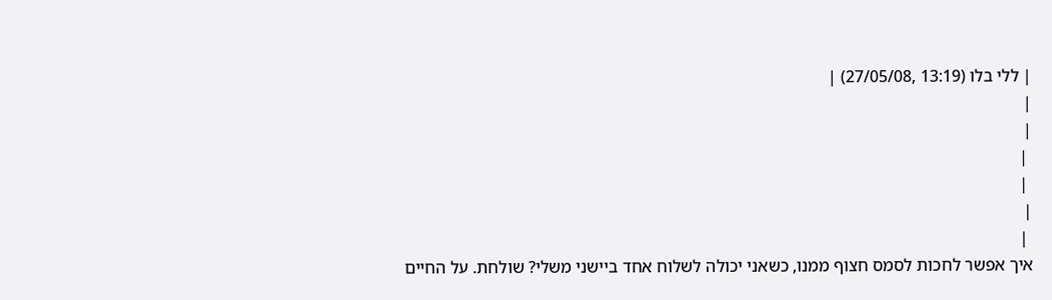| ללי בלו (13:19 ,27/05/08) |
|
|
 |
 |
|
 |
איך אפשר לחכות לסמס חצוף ממנו, כשאני יכולה לשלוח אחד ביישני משלי? שולחת. על החיים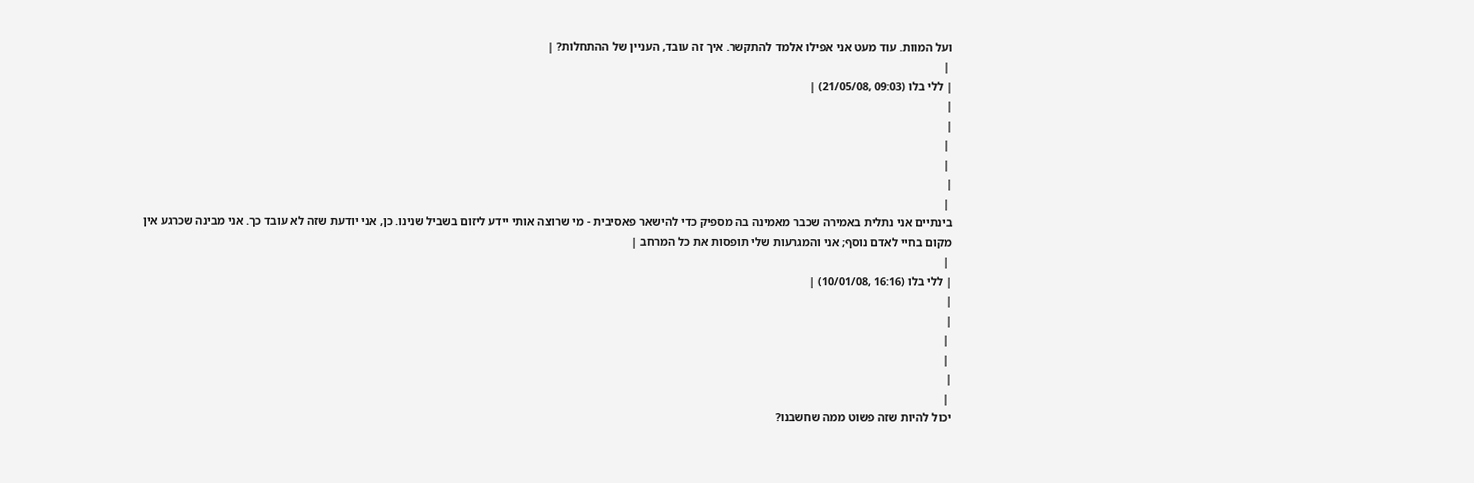ועל המוות. עוד מעט אני אפילו אלמד להתקשר. איך זה עובד, העניין של ההתחלות? |
 |
| ללי בלו (09:03 ,21/05/08) |
|
|
 |
 |
|
 |
בינתיים אני נתלית באמירה שכבר מאמינה בה מספיק כדי להישאר פאסיבית - מי שרוצה אותי יידע ליזום בשביל שנינו. כן, אני יודעת שזה לא עובד כך. אני מבינה שכרגע אין מקום בחיי לאדם נוסף; אני והמגרעות שלי תופסות את כל המרחב |
 |
| ללי בלו (16:16 ,10/01/08) |
|
|
 |
 |
|
 |
יכול להיות שזה פשוט ממה שחשבנו?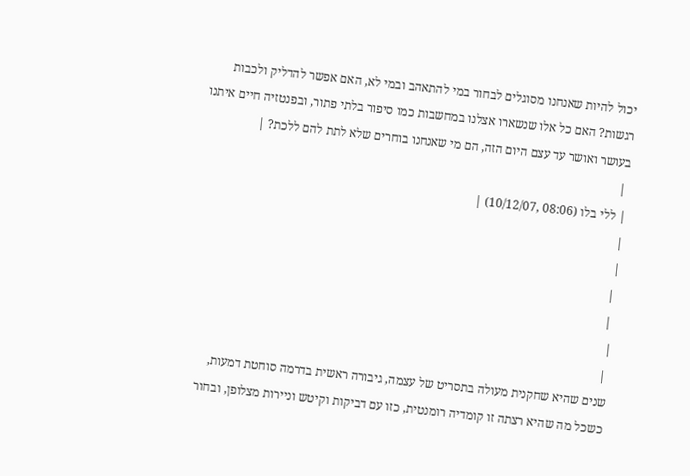יכול להיות שאנחנו מסוגלים לבחור במי להתאהב ובמי לא, האם אפשר להדליק ולכבות רגשות? האם כל אלו שנשארו אצלנו במחשבות כמו סיפור בלתי פתור, ובפנטזיה חיים איתנו בעושר ואושר עד עצם היום הזה, הם מי שאנחנו בוחרים שלא לתת להם ללכת? |
 |
| ללי בלו (08:06 ,10/12/07) |
|
|
 |
 |
|
 |
שנים שהיא שחקנית מעולה בתסריט של עצמה, גיבורה ראשית בדרמה סוחטת דמעות, כשכל מה שהיא רצתה זו קומדיה רומנטית, כזו עם דביקות וקיטש וניירות מצלופן, ובחור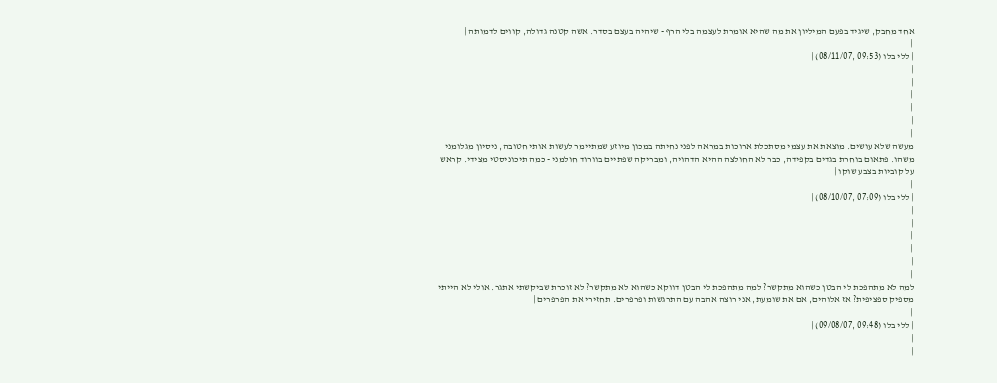אחד מחבק, שיגיד בפעם המיליון את מה שהיא אומרת לעצמה בלי הרף - שיהיה בעצם בסדר. אשה קטנה גדולה, קווים לדמותה |
 |
| ללי בלו (09:53 ,08/11/07) |
|
|
 |
 |
|
 |
מעשה שלא עושים. מוצאת את עצמי מסתכלת ארוכות במראה לפני נחיתה במכון מיוזע שמתיימר לעשות אותי חטובה, ניסיון מגלומני משהו. פתאום בוחרת בגדים בקפידה, כבר לא החולצה ההיא הדהויה, ומבריקה שפתיים בוורוד חולמני - כמה תיכוניסטי מצידי. קראש על קוביות בצבע שוקו |
 |
| ללי בלו (07:09 ,08/10/07) |
|
|
 |
 |
|
 |
למה לא מתהפכת לי הבטן כשהוא מתקשר? למה מתהפכת לי הבטן דווקא כשהוא לא מתקשר? לא זוכרת שביקשתי אתגר. אולי לא הייתי מספיק ספציפית? אז אלוהים, אם את שומעת, אני רוצה אהבה עם התרגשות ופרפרים. תחזירי את הפרפרים |
 |
| ללי בלו (09:48 ,09/08/07) |
|
|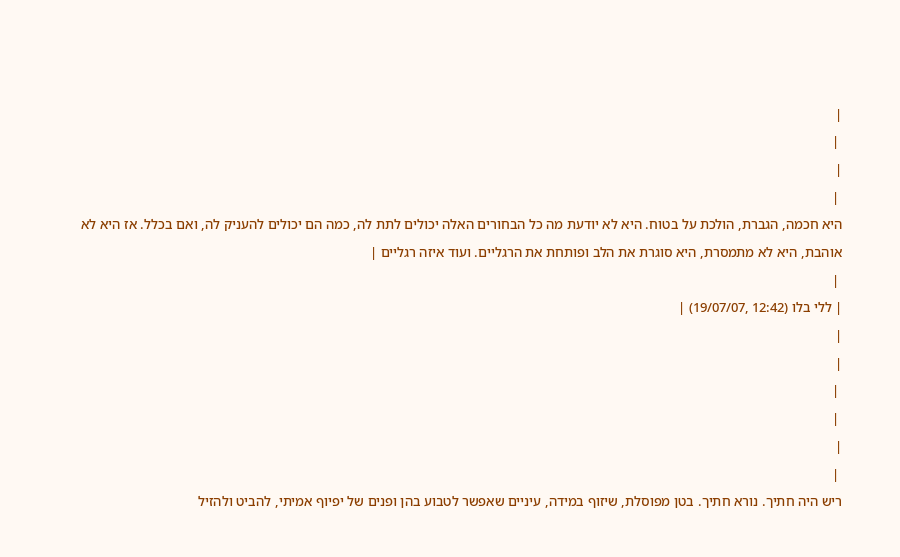|
 |
|
 |
היא חכמה, הגברת, הולכת על בטוח. היא לא יודעת מה כל הבחורים האלה יכולים לתת לה, כמה הם יכולים להעניק לה, ואם בכלל. אז היא לא אוהבת, היא לא מתמסרת, היא סוגרת את הלב ופותחת את הרגליים. ועוד איזה רגליים |
 |
| ללי בלו (12:42 ,19/07/07) |
|
|
 |
 |
|
 |
ריש היה חתיך. נורא חתיך. בטן מפוסלת, שיזוף במידה, עיניים שאפשר לטבוע בהן ופנים של יפיוף אמיתי, להביט ולהזיל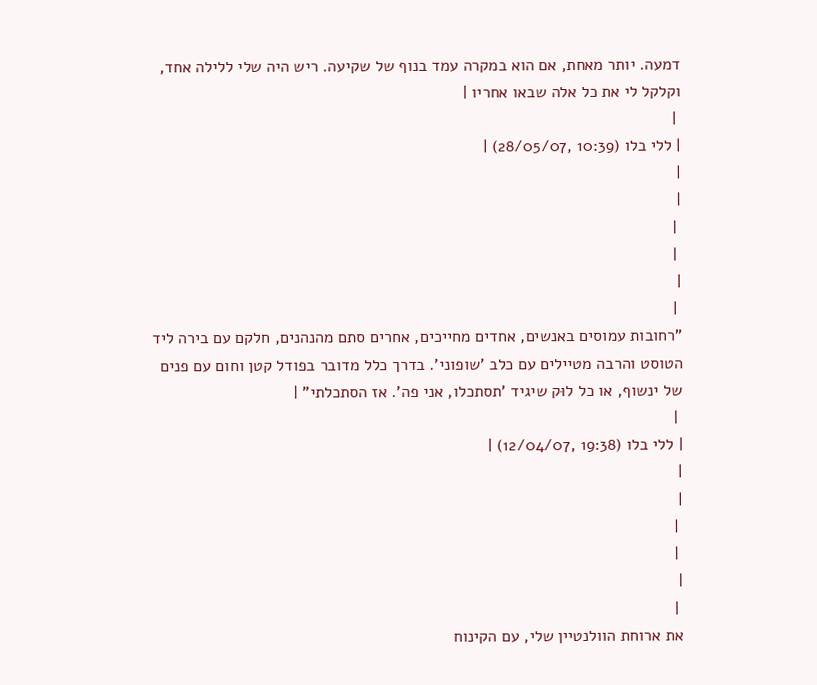דמעה. יותר מאחת, אם הוא במקרה עמד בנוף של שקיעה. ריש היה שלי ללילה אחד, וקלקל לי את כל אלה שבאו אחריו |
 |
| ללי בלו (10:39 ,28/05/07) |
|
|
 |
 |
|
 |
"רחובות עמוסים באנשים, אחדים מחייכים, אחרים סתם מהנהנים, חלקם עם בירה ליד הטוסט והרבה מטיילים עם כלב 'שופוני'. בדרך כלל מדובר בפודל קטן וחום עם פנים של ינשוף, או כל לוּק שיגיד 'תסתכלו, אני פה'. אז הסתכלתי" |
 |
| ללי בלו (19:38 ,12/04/07) |
|
|
 |
 |
|
 |
את ארוחת הוולנטיין שלי, עם הקינוח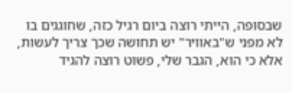שבסופה, הייתי רוצה ביום רגיל כזה, שחוגגים בו לא מפני ש"באוויר" יש תחושה שכך צריך לעשות, אלא כי הוא, הגבר שלי, פשוט רוצה להגיד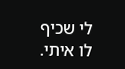לי שכיף לו איתי.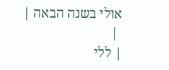אולי בשנה הבאה |
 |
| ללי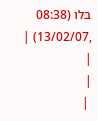בלו (08:38 ,13/02/07) |
|
|
 |